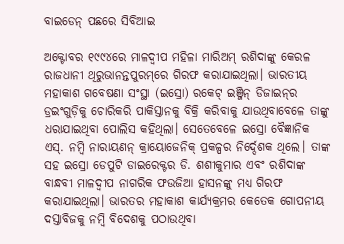ବାଇଡେନ୍‌ ପଛରେ ସିବିଆଇ

ଅକ୍ଟୋବର ୧୯୯୪ରେ ମାଳଦ୍ୱୀପ ମହିଳା ମାରିଅମ୍‌ ରଶିଦାଙ୍କୁ କେରଳ ରାଜଧାନୀ ଥିରୁଭାନନ୍ତପୁରମ୍‌ରେ ଗିରଫ କରାଯାଇଥିଲା। ଭାରତୀୟ ମହାକାଶ ଗବେଷଣା ସଂସ୍ଥା (ଇସ୍ରୋ) ରକେଟ୍‌ ଇଞ୍ଜିନ୍‌ ଡିଜାଇନ୍‌ର ଡ୍ରଇଂଗୁଡ଼ିକୁ ଚୋରିକରି ପାକିସ୍ତାନକୁ ବିକ୍ରି କରିବାକୁ ଯାଉଥିବାବେଳେ ତାଙ୍କୁ ଧରାଯାଇଥିବା ପୋଲିସ କହିଥିଲା। ସେତେବେଳେ ଇସ୍ରୋ ବୈଜ୍ଞାନିକ ଏସ୍‌. ନମ୍ବି ନାରାୟଣନ୍‌ କ୍ରାୟୋଜେନିକ୍‌ ପ୍ରକଳ୍ପର ନିର୍ଦ୍ଦେଶକ ଥିଲେ। ତାଙ୍କ ସହ ଇସ୍ରୋ ଡେପୁଟି ଡାଇରେକ୍ଟର ଡି. ଶଶୀକୁମାର ଏବଂ ରଶିଦାଙ୍କ ବାନ୍ଧବୀ ମାଳଦ୍ୱୀପ ନାଗରିକ ଫଉଜିଆ ହାସନଙ୍କୁ ମଧ୍ୟ ଗିରଫ କରାଯାଇଥିଲା। ଭାରତର ମହାକାଶ କାର୍ଯ୍ୟକ୍ରମର କେତେକ ଗୋପନୀୟ ଦସ୍ତାବିଜକୁ ନମ୍ବି ବିଦେଶକୁ ପଠାଉଥିବା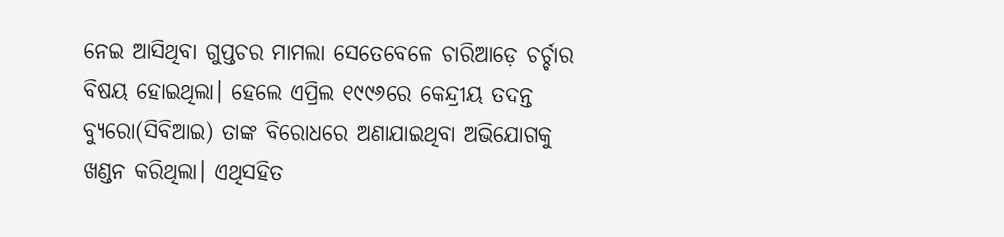ନେଇ ଆସିଥିବା ଗୁପ୍ତଚର ମାମଲା ସେତେବେଳେ ଚାରିଆଡ଼େ ଚର୍ଚ୍ଚାର ବିଷୟ ହୋଇଥିଲା। ହେଲେ ଏପ୍ରିଲ ୧୯୯୬ରେ କେନ୍ଦ୍ରୀୟ ତଦନ୍ତ ବ୍ୟୁରୋ(ସିବିଆଇ) ତାଙ୍କ ବିରୋଧରେ ଅଣାଯାଇଥିବା ଅଭିଯୋଗକୁ ଖଣ୍ଡନ କରିଥିଲା। ଏଥିସହିତ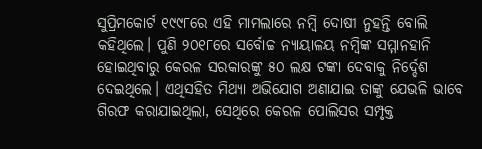ସୁପ୍ରିମକୋର୍ଟ ୧୯୯୮ରେ ଏହି ମାମଲାରେ ନମ୍ବି ଦୋଷୀ ନୁହନ୍ତି ବୋଲି କହିଥିଲେ। ପୁଣି ୨୦୧୮ରେ ସର୍ବୋଚ୍ଚ ନ୍ୟାୟାଳୟ ନମ୍ବିଙ୍କ ସମ୍ମାନହାନି ହୋଇଥିବାରୁ କେରଳ ସରକାରଙ୍କୁ ୫୦ ଲକ୍ଷ ଟଙ୍କା ଦେବାକୁ ନିର୍ଦ୍ଦେଶ ଦେଇଥିଲେ। ଏଥିସହିତ ମିଥ୍ୟା ଅଭିଯୋଗ ଅଣାଯାଇ ତାଙ୍କୁ ଯେଭଳି ଭାବେ ଗିରଫ କରାଯାଇଥିଲା, ସେଥିରେ କେରଳ ପୋଲିସର ସମ୍ପୃକ୍ତ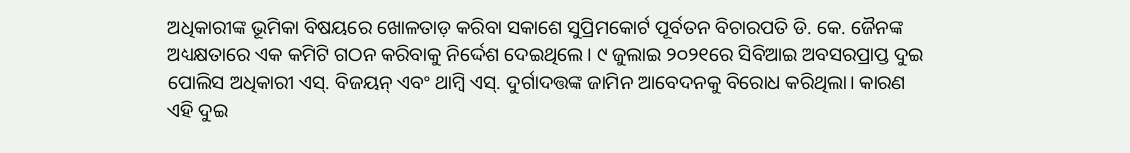ଅଧିକାରୀଙ୍କ ଭୂମିକା ବିଷୟରେ ଖୋଳତାଡ଼ କରିବା ସକାଶେ ସୁପ୍ରିମକୋର୍ଟ ପୂର୍ବତନ ବିଚାରପତି ଡି. କେ. ଜୈନଙ୍କ ଅଧ୍ୟକ୍ଷତାରେ ଏକ କମିଟି ଗଠନ କରିବାକୁ ନିର୍ଦ୍ଦେଶ ଦେଇଥିଲେ। ୯ ଜୁଲାଇ ୨୦୨୧ରେ ସିବିଆଇ ଅବସରପ୍ରାପ୍ତ ଦୁଇ ପୋଲିସ ଅଧିକାରୀ ଏସ୍‌. ବିଜୟନ୍‌ ଏବଂ ଥାମ୍ବି ଏସ୍‌. ଦୁର୍ଗାଦତ୍ତଙ୍କ ଜାମିନ ଆବେଦନକୁ ବିରୋଧ କରିଥିଲା। କାରଣ ଏହି ଦୁଇ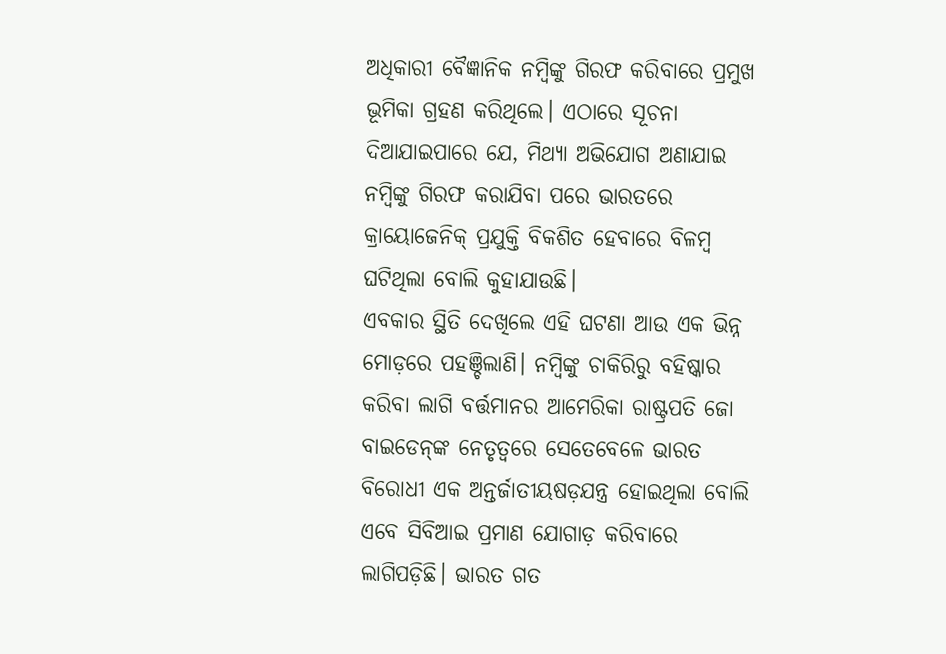ଅଧିକାରୀ ବୈଜ୍ଞାନିକ ନମ୍ବିଙ୍କୁ ଗିରଫ କରିବାରେ ପ୍ରମୁଖ ଭୂମିକା ଗ୍ରହଣ କରିଥିଲେ। ଏଠାରେ ସୂଚନା ଦିଆଯାଇପାରେ ଯେ, ମିଥ୍ୟା ଅଭିଯୋଗ ଅଣାଯାଇ ନମ୍ବିଙ୍କୁ ଗିରଫ କରାଯିବା ପରେ ଭାରତରେ କ୍ରାୟୋଜେନିକ୍‌ ପ୍ରଯୁକ୍ତି ବିକଶିତ ହେବାରେ ବିଳମ୍ବ ଘଟିଥିଲା ବୋଲି କୁହାଯାଉଛି।
ଏବକାର ସ୍ଥିତି ଦେଖିଲେ ଏହି ଘଟଣା ଆଉ ଏକ ଭିନ୍ନ ମୋଡ଼ରେ ପହଞ୍ଚିଲାଣି। ନମ୍ବିଙ୍କୁ ଚାକିରିରୁ ବହିଷ୍କାର କରିବା ଲାଗି ବର୍ତ୍ତମାନର ଆମେରିକା ରାଷ୍ଟ୍ରପତି ଜୋ ବାଇଡେନ୍‌ଙ୍କ ନେତୃତ୍ୱରେ ସେତେବେଳେ ଭାରତ ବିରୋଧୀ ଏକ ଅନ୍ତର୍ଜାତୀୟଷଡ଼ଯନ୍ତ୍ର ହୋଇଥିଲା ବୋଲି ଏବେ ସିବିଆଇ ପ୍ରମାଣ ଯୋଗାଡ଼ କରିବାରେ ଲାଗିପଡ଼ିଛି। ଭାରତ ଗତ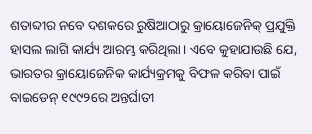ଶତାବ୍ଦୀର ନବେ ଦଶକରେ ରୁଷିଆଠାରୁ କ୍ରାୟୋଜେନିକ୍‌ ପ୍ରଯୁକ୍ତି ହାସଲ ଲାଗି କାର୍ଯ୍ୟ ଆରମ୍ଭ କରିଥିଲା। ଏବେ କୁହାଯାଉଛି ଯେ, ଭାରତର କ୍ରାୟୋଜେନିକ କାର୍ଯ୍ୟକ୍ରମକୁ ବିଫଳ କରିବା ପାଇଁ ବାଇଡେନ୍‌ ୧୯୯୨ରେ ଅନ୍ତର୍ଘାତୀ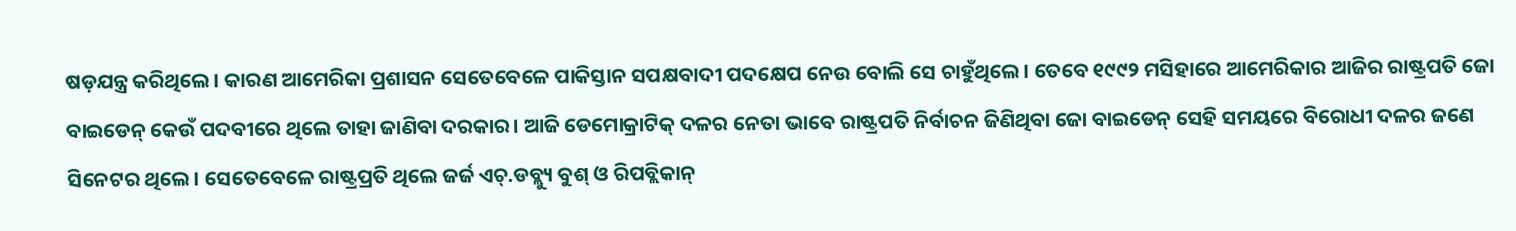ଷଡ଼ଯନ୍ତ୍ର କରିଥିଲେ। କାରଣ ଆମେରିକା ପ୍ରଶାସନ ସେତେବେଳେ ପାକିସ୍ତାନ ସପକ୍ଷବାଦୀ ପଦକ୍ଷେପ ନେଉ ବୋଲି ସେ ଚାହୁଁଥିଲେ। ତେବେ ୧୯୯୨ ମସିହାରେ ଆମେରିକାର ଆଜିର ରାଷ୍ଟ୍ରପତି ଜୋ ବାଇଡେନ୍‌ କେଉଁ ପଦବୀରେ ଥିଲେ ତାହା ଜାଣିବା ଦରକାର। ଆଜି ଡେମୋକ୍ରାଟିକ୍‌ ଦଳର ନେତା ଭାବେ ରାଷ୍ଟ୍ରପତି ନିର୍ବାଚନ ଜିଣିଥିବା ଜୋ ବାଇଡେନ୍‌ ସେହି ସମୟରେ ବିରୋଧୀ ଦଳର ଜଣେ ସିନେଟର ଥିଲେ। ସେତେବେଳେ ରାଷ୍ଟ୍ରପ୍ରତି ଥିଲେ ଜର୍ଜ ଏଚ୍‌.ଡବ୍ଲ୍ୟୁ ବୁଶ୍‌ ଓ ରିପବ୍ଲିକାନ୍‌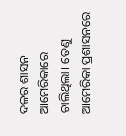ଦଳର ଶାସନ ଆମେରିକାରେ ଚାଲିଥିଲା। ତେଣୁ ଆମେରିକା ପ୍ରଶାସନରେ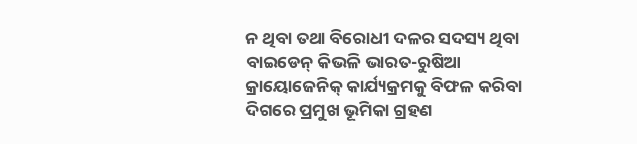ନ ଥିବା ତଥା ବିରୋଧୀ ଦଳର ସଦସ୍ୟ ଥିବା ବାଇଡେନ୍‌ କିଭଳି ଭାରତ-ରୁଷିଆ କ୍ରାୟୋଜେନିକ୍‌ କାର୍ଯ୍ୟକ୍ରମକୁ ବିଫଳ କରିବା ଦିଗରେ ପ୍ରମୁଖ ଭୂମିକା ଗ୍ରହଣ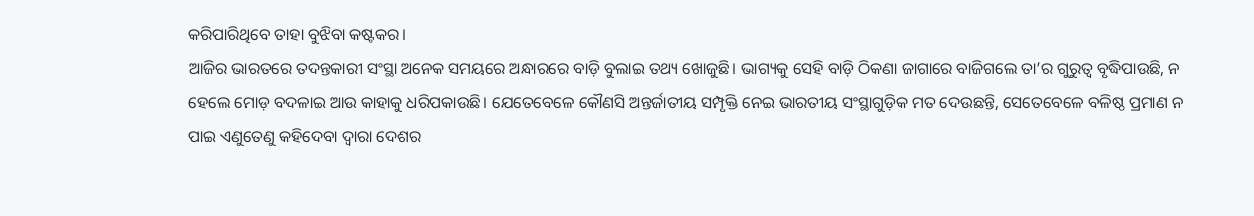କରିପାରିଥିବେ ତାହା ବୁଝିବା କଷ୍ଟକର।
ଆଜିର ଭାରତରେ ତଦନ୍ତକାରୀ ସଂସ୍ଥା ଅନେକ ସମୟରେ ଅନ୍ଧାରରେ ବାଡ଼ି ବୁଲାଇ ତଥ୍ୟ ଖୋଜୁଛି। ଭାଗ୍ୟକୁ ସେହି ବାଡ଼ି ଠିକଣା ଜାଗାରେ ବାଜିଗଲେ ତା’ର ଗୁରୁତ୍ୱ ବୃଦ୍ଧିପାଉଛି, ନ ହେଲେ ମୋଡ଼ ବଦଳାଇ ଆଉ କାହାକୁ ଧରିପକାଉଛି। ଯେତେବେଳେ କୌଣସି ଅନ୍ତର୍ଜାତୀୟ ସମ୍ପୃକ୍ତି ନେଇ ଭାରତୀୟ ସଂସ୍ଥାଗୁଡ଼ିକ ମତ ଦେଉଛନ୍ତି, ସେତେବେଳେ ବଳିଷ୍ଠ ପ୍ରମାଣ ନ ପାଇ ଏଣୁତେଣୁ କହିଦେବା ଦ୍ୱାରା ଦେଶର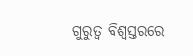ଗୁରୁତ୍ୱ ବିଶ୍ୱସ୍ତରରେ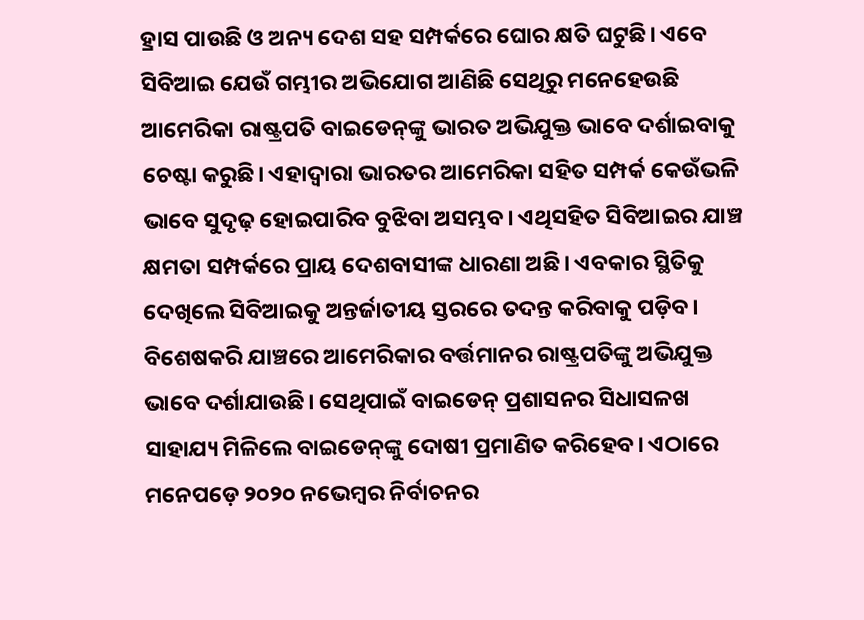ହ୍ରାସ ପାଉଛି ଓ ଅନ୍ୟ ଦେଶ ସହ ସମ୍ପର୍କରେ ଘୋର କ୍ଷତି ଘଟୁଛି। ଏବେ ସିବିଆଇ ଯେଉଁ ଗମ୍ଭୀର ଅଭିଯୋଗ ଆଣିଛି ସେଥିରୁ ମନେହେଉଛି ଆମେରିକା ରାଷ୍ଟ୍ରପତି ବାଇଡେନ୍‌ଙ୍କୁ ଭାରତ ଅଭିଯୁକ୍ତ ଭାବେ ଦର୍ଶାଇବାକୁ ଚେଷ୍ଟା କରୁଛି। ଏହାଦ୍ୱାରା ଭାରତର ଆମେରିକା ସହିତ ସମ୍ପର୍କ କେଉଁଭଳି ଭାବେ ସୁଦୃଢ଼ ହୋଇପାରିବ ବୁଝିବା ଅସମ୍ଭବ। ଏଥିସହିତ ସିବିଆଇର ଯାଞ୍ଚ କ୍ଷମତା ସମ୍ପର୍କରେ ପ୍ରାୟ ଦେଶବାସୀଙ୍କ ଧାରଣା ଅଛି। ଏବକାର ସ୍ଥିତିକୁ ଦେଖିଲେ ସିବିଆଇକୁ ଅନ୍ତର୍ଜାତୀୟ ସ୍ତରରେ ତଦନ୍ତ କରିବାକୁ ପଡ଼ିବ। ବିଶେଷକରି ଯାଞ୍ଚରେ ଆମେରିକାର ବର୍ତ୍ତମାନର ରାଷ୍ଟ୍ରପତିଙ୍କୁ ଅଭିଯୁକ୍ତ ଭାବେ ଦର୍ଶାଯାଉଛି। ସେଥିପାଇଁ ବାଇଡେନ୍‌ ପ୍ରଶାସନର ସିଧାସଳଖ ସାହାଯ୍ୟ ମିଳିଲେ ବାଇଡେନ୍‌ଙ୍କୁ ଦୋଷୀ ପ୍ରମାଣିତ କରିହେବ। ଏଠାରେ ମନେପଡ଼େ ୨୦୨୦ ନଭେମ୍ବର ନିର୍ବାଚନର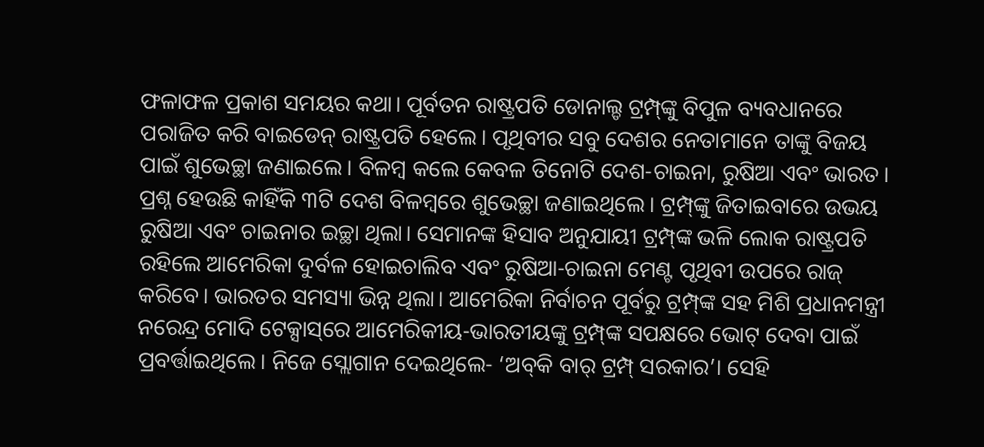ଫଳାଫଳ ପ୍ରକାଶ ସମୟର କଥା। ପୂର୍ବତନ ରାଷ୍ଟ୍ରପତି ଡୋନାଲ୍ଡ ଟ୍ରମ୍ପ୍‌ଙ୍କୁ ବିପୁଳ ବ୍ୟବଧାନରେ ପରାଜିତ କରି ବାଇଡେନ୍‌ ରାଷ୍ଟ୍ରପତି ହେଲେ। ପୃଥିବୀର ସବୁ ଦେଶର ନେତାମାନେ ତାଙ୍କୁ ବିଜୟ ପାଇଁ ଶୁଭେଚ୍ଛା ଜଣାଇଲେ। ବିଳମ୍ବ କଲେ କେବଳ ତିନୋଟି ଦେଶ-ଚାଇନା, ରୁଷିଆ ଏବଂ ଭାରତ। ପ୍ରଶ୍ନ ହେଉଛି କାହିଁକି ୩ଟି ଦେଶ ବିଳମ୍ବରେ ଶୁଭେଚ୍ଛା ଜଣାଇଥିଲେ। ଟ୍ରମ୍ପ୍‌ଙ୍କୁ ଜିତାଇବାରେ ଉଭୟ ରୁଷିଆ ଏବଂ ଚାଇନାର ଇଚ୍ଛା ଥିଲା। ସେମାନଙ୍କ ହିସାବ ଅନୁଯାୟୀ ଟ୍ରମ୍ପ୍‌ଙ୍କ ଭଳି ଲୋକ ରାଷ୍ଟ୍ରପତି ରହିଲେ ଆମେରିକା ଦୁର୍ବଳ ହୋଇଚାଲିବ ଏବଂ ରୁଷିଆ-ଚାଇନା ମେଣ୍ଟ ପୃଥିବୀ ଉପରେ ରାଜ୍‌ କରିବେ। ଭାରତର ସମସ୍ୟା ଭିନ୍ନ ଥିଲା। ଆମେରିକା ନିର୍ବାଚନ ପୂର୍ବରୁ ଟ୍ରମ୍ପ୍‌ଙ୍କ ସହ ମିଶି ପ୍ରଧାନମନ୍ତ୍ରୀ ନରେନ୍ଦ୍ର ମୋଦି ଟେକ୍ସାସ୍‌ରେ ଆମେରିକୀୟ-ଭାରତୀୟଙ୍କୁ ଟ୍ରମ୍ପ୍‌ଙ୍କ ସପକ୍ଷରେ ଭୋଟ୍‌ ଦେବା ପାଇଁ ପ୍ରବର୍ତ୍ତାଇଥିଲେ। ନିଜେ ସ୍ଲୋଗାନ ଦେଇଥିଲେ- ‘ଅବ୍‌କି ବାର୍‌ ଟ୍ରମ୍ପ୍‌ ସରକାର’। ସେହି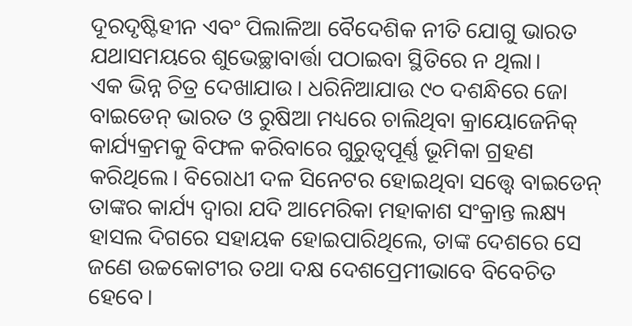ଦୂରଦୃଷ୍ଟିହୀନ ଏବଂ ପିଲାଳିଆ ବୈଦେଶିକ ନୀତି ଯୋଗୁ ଭାରତ ଯଥାସମୟରେ ଶୁଭେଚ୍ଛାବାର୍ତ୍ତା ପଠାଇବା ସ୍ଥିତିରେ ନ ଥିଲା।
ଏକ ଭିନ୍ନ ଚିତ୍ର ଦେଖାଯାଉ। ଧରିନିଆଯାଉ ୯୦ ଦଶନ୍ଧିରେ ଜୋ ବାଇଡେନ୍‌ ଭାରତ ଓ ରୁଷିଆ ମଧ୍ୟରେ ଚାଲିଥିବା କ୍ରାୟୋଜେନିକ୍‌ କାର୍ଯ୍ୟକ୍ରମକୁ ବିଫଳ କରିବାରେ ଗୁରୁତ୍ୱପୂର୍ଣ୍ଣ ଭୂମିକା ଗ୍ରହଣ କରିଥିଲେ। ବିରୋଧୀ ଦଳ ସିନେଟର ହୋଇଥିବା ସତ୍ତ୍ୱେ ବାଇଡେନ୍‌ ତାଙ୍କର କାର୍ଯ୍ୟ ଦ୍ୱାରା ଯଦି ଆମେରିକା ମହାକାଶ ସଂକ୍ରାନ୍ତ ଲକ୍ଷ୍ୟ ହାସଲ ଦିଗରେ ସହାୟକ ହୋଇପାରିଥିଲେ, ତାଙ୍କ ଦେଶରେ ସେ ଜଣେ ଉଚ୍ଚକୋଟୀର ତଥା ଦକ୍ଷ ଦେଶପ୍ରେମୀଭାବେ ବିବେଚିତ ହେବେ।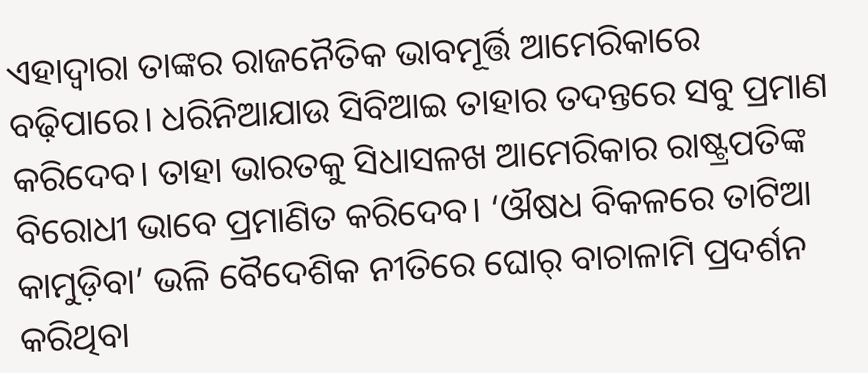ଏହାଦ୍ୱାରା ତାଙ୍କର ରାଜନୈତିକ ଭାବମୂର୍ତ୍ତି ଆମେରିକାରେ ବଢ଼ିପାରେ। ଧରିନିଆଯାଉ ସିବିଆଇ ତାହାର ତଦନ୍ତରେ ସବୁ ପ୍ରମାଣ କରିଦେବ। ତାହା ଭାରତକୁ ସିଧାସଳଖ ଆମେରିକାର ରାଷ୍ଟ୍ରପତିଙ୍କ ବିରୋଧୀ ଭାବେ ପ୍ରମାଣିତ କରିଦେବ। ‘ଔଷଧ ବିକଳରେ ତାଟିଆ କାମୁଡ଼ିବା’ ଭଳି ବୈଦେଶିକ ନୀତିରେ ଘୋର୍‌ ବାଚାଳାମି ପ୍ରଦର୍ଶନ କରିଥିବା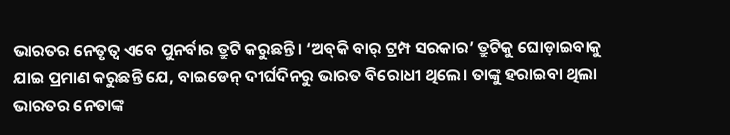ଭାରତର ନେତୃତ୍ୱ ଏବେ ପୁନର୍ବାର ତ୍ରୁଟି କରୁଛନ୍ତି। ‘ଅବ୍‌କି ବାର୍‌ ଟ୍ରମ୍ପ ସରକାର’ ତ୍ରୁଟିକୁ ଘୋଡ଼ାଇବାକୁ ଯାଇ ପ୍ରମାଣ କରୁଛନ୍ତି ଯେ, ବାଇଡେନ୍‌ ଦୀର୍ଘଦିନରୁ ଭାରତ ବିରୋଧୀ ଥିଲେ। ତାଙ୍କୁ ହରାଇବା ଥିଲା ଭାରତର ନେତାଙ୍କ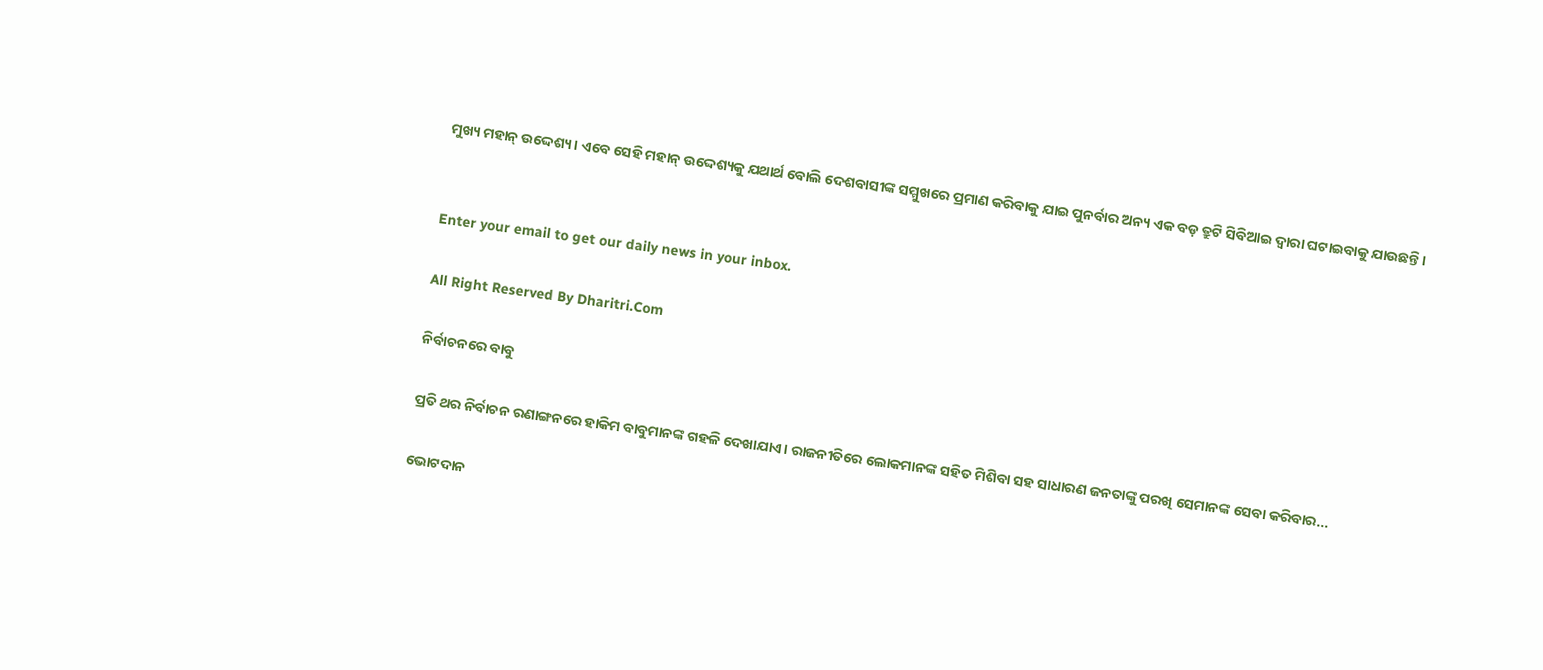ମୁଖ୍ୟ ମହାନ୍‌ ଉଦ୍ଦେଶ୍ୟ। ଏବେ ସେହି ମହାନ୍‌ ଉଦ୍ଦେଶ୍ୟକୁ ଯଥାର୍ଥ ବୋଲି ଦେଶବାସୀଙ୍କ ସମ୍ମୁଖରେ ପ୍ରମାଣ କରିବାକୁ ଯାଇ ପୁନର୍ବାର ଅନ୍ୟ ଏକ ବଡ଼ ତ୍ରୁଟି ସିବିଆଇ ଦ୍ୱାରା ଘଟାଇବାକୁ ଯାଉଛନ୍ତି।


Enter your email to get our daily news in your inbox.

All Right Reserved By Dharitri.Com

ନିର୍ବାଚନରେ ବାବୁ

ପ୍ରତି ଥର ନିର୍ବାଚନ ରଣାଙ୍ଗନରେ ହାକିମ ବାବୁମାନଙ୍କ ଗହଳି ଦେଖାଯାଏ। ରାଜନୀତିରେ ଲୋକମାନଙ୍କ ସହିତ ମିଶିବା ସହ ସାଧାରଣ ଜନତାଙ୍କୁ ପରଖି ସେମାନଙ୍କ ସେବା କରିବାର...

ଭୋଟଦାନ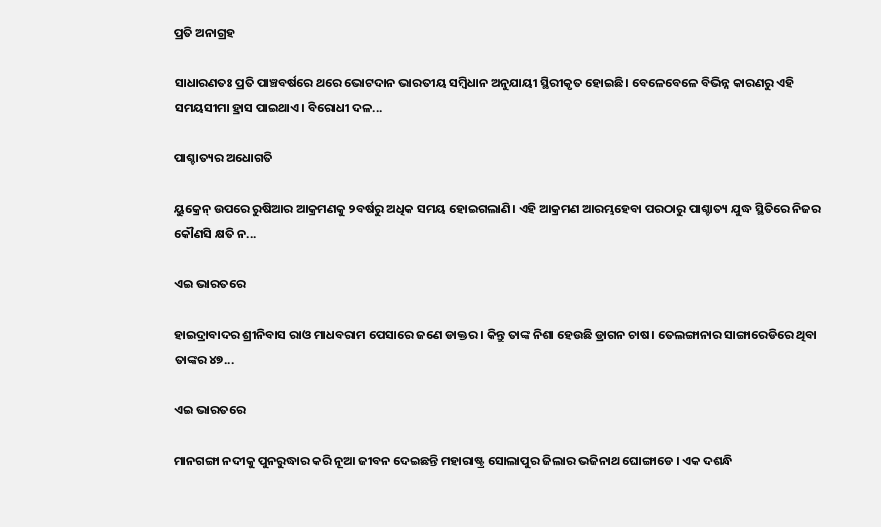ପ୍ରତି ଅନାଗ୍ରହ

ସାଧାରଣତଃ ପ୍ରତି ପାଞ୍ଚବର୍ଷରେ ଥରେ ଭୋଟଦାନ ଭାରତୀୟ ସମ୍ବିଧାନ ଅନୁଯାୟୀ ସ୍ଥିରୀକୃତ ହୋଇଛି। ବେଳେବେଳେ ବିଭିନ୍ନ କାରଣରୁ ଏହି ସମୟସୀମା ହ୍ରାସ ପାଇଥାଏ। ବିରୋଧୀ ଦଳ...

ପାଶ୍ଚାତ୍ୟର ଅଧୋଗତି

ୟୁକ୍ରେନ୍‌ ଉପରେ ରୁଷିଆର ଆକ୍ରମଣକୁ ୨ବର୍ଷରୁ ଅଧିକ ସମୟ ହୋଇଗଲାଣି। ଏହି ଆକ୍ରମଣ ଆରମ୍ଭହେବା ପରଠାରୁ ପାଶ୍ଚାତ୍ୟ ଯୁଦ୍ଧ ସ୍ଥିତିରେ ନିଜର କୌଣସି କ୍ଷତି ନ...

ଏଇ ଭାରତରେ

ହାଇଦ୍ରାବାଦର ଶ୍ରୀନିବାସ ରାଓ ମାଧବରାମ ପେସାରେ ଜଣେ ଡାକ୍ତର । କିନ୍ତୁ ତାଙ୍କ ନିଶା ହେଉଛି ଡ୍ରାଗନ ଚାଷ। ତେଲଙ୍ଗାନାର ସାଙ୍ଗାରେଡିରେ ଥିବା ତାଙ୍କର ୪୭...

ଏଇ ଭାରତରେ

ମାନଗଙ୍ଗା ନଦୀକୁ ପୁନରୁଦ୍ଧାର କରି ନୂଆ ଜୀବନ ଦେଇଛନ୍ତି ମହାରାଷ୍ଟ୍ର ସୋଲାପୁର ଜିଲାର ଭଜିନାଥ ଘୋଙ୍ଗାଡେ । ଏକ ଦଶନ୍ଧି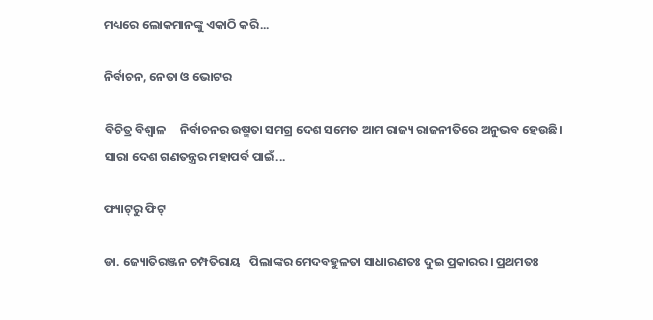ମଧ୍ୟରେ ଲୋକମାନଙ୍କୁ ଏକାଠି କରି...

ନିର୍ବାଚନ, ନେତା ଓ ଭୋଟର

ବିଚିତ୍ର ବିଶ୍ୱାଳ     ନିର୍ବାଚନର ଉଷ୍ମତା ସମଗ୍ର ଦେଶ ସମେତ ଆମ ରାଜ୍ୟ ରାଜନୀତିରେ ଅନୁଭବ ହେଉଛି। ସାରା ଦେଶ ଗଣତନ୍ତ୍ରର ମହାପର୍ବ ପାଇଁ...

ଫ୍ୟାଟ୍‌ରୁ ଫିଟ୍‌

ଡା. ଜ୍ୟୋତିରଞ୍ଜନ ଚମ୍ପତିରାୟ   ପିଲାଙ୍କର ମେଦବହୁଳତା ସାଧାରଣତଃ ଦୁଇ ପ୍ରକାରର। ପ୍ରଥମତଃ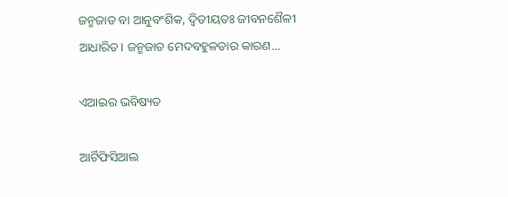ଜନ୍ମଜାତ ବା ଆନୁବଂଶିକ, ଦ୍ୱିତୀୟତଃ ଜୀବନଶୈଳୀ ଆଧାରିତ। ଜନ୍ମଜାତ ମେଦବହୁଳତାର କାରଣ...

ଏଆଇର ଭବିଷ୍ୟତ

ଆର୍ଟିଫିସିଆଲ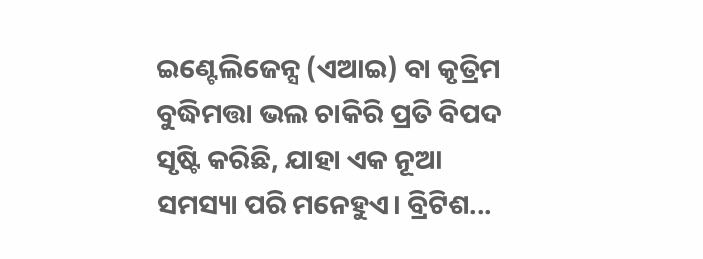ଇଣ୍ଟେଲିଜେନ୍ସ (ଏଆଇ) ବା କୃତ୍ରିମ ବୁଦ୍ଧିମତ୍ତା ଭଲ ଚାକିରି ପ୍ରତି ବିପଦ ସୃଷ୍ଟି କରିଛି, ଯାହା ଏକ ନୂଆ ସମସ୍ୟା ପରି ମନେହୁଏ। ବ୍ରିଟିଶ...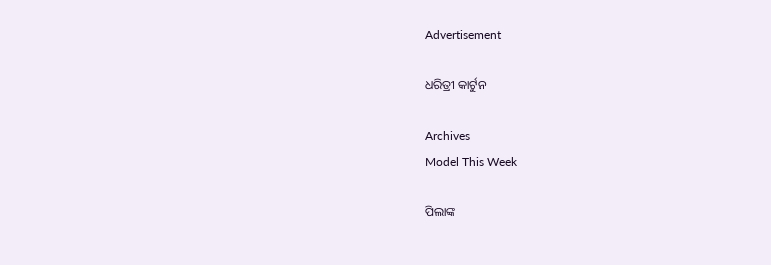Advertisement

ଧରିତ୍ରୀ କାର୍ଟୁନ

Archives
Model This Week

ପିଲାଙ୍କ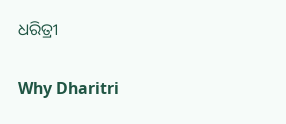ଧରିତ୍ରୀ

Why Dharitri